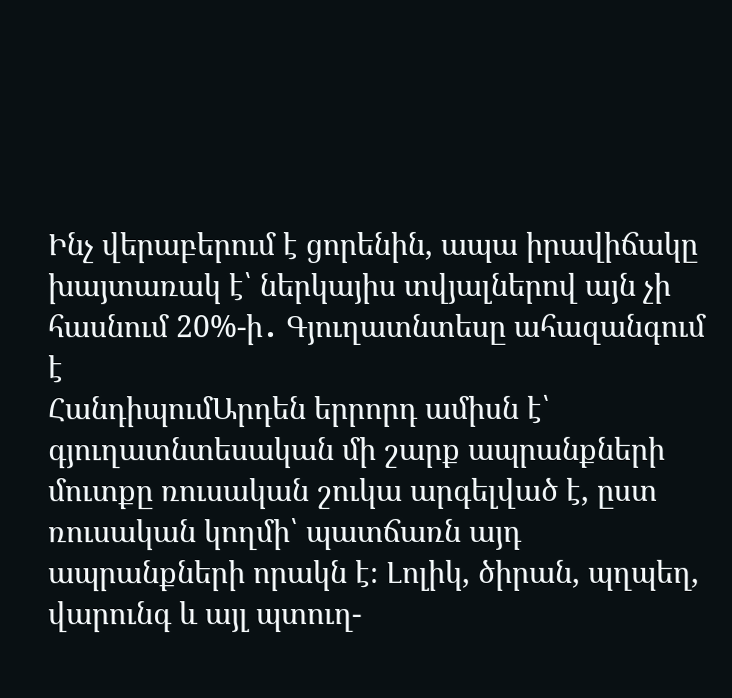Ինչ վերաբերում է ցորենին, ապա իրավիճակը խայտառակ է՝ ներկայիս տվյալներով այն չի հասնում 20%-ի․ Գյուղատնտեսը ահազանգում է
ՀանդիպումԱրդեն երրորդ ամիսն է՝ գյուղատնտեսական մի շարք ապրանքների մուտքը ռուսական շուկա արգելված է, ըստ ռուսական կողմի՝ պատճառն այդ ապրանքների որակն է։ Լոլիկ, ծիրան, պղպեղ, վարունգ և այլ պտուղ-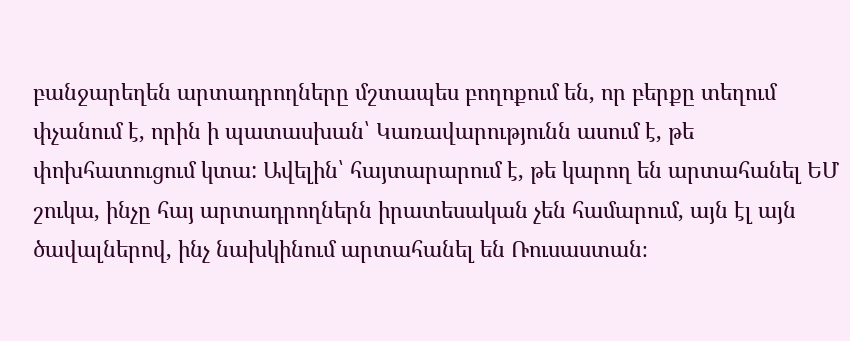բանջարեղեն արտադրողները մշտապես բողոքում են, որ բերքը տեղում փչանում է, որին ի պատասխան՝ Կառավարությունն ասում է, թե փոխհատուցում կտա: Ավելին՝ հայտարարում է, թե կարող են արտահանել ԵՄ շուկա, ինչը հայ արտադրողներն իրատեսական չեն համարում, այն էլ այն ծավալներով, ինչ նախկինում արտահանել են Ռուսաստան։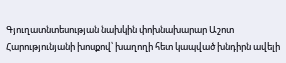Գյուղատնտեսության նախկին փոխնախարար Աշոտ Հարությունյանի խոսքով՝ խաղողի հետ կապված խնդիրն ավելի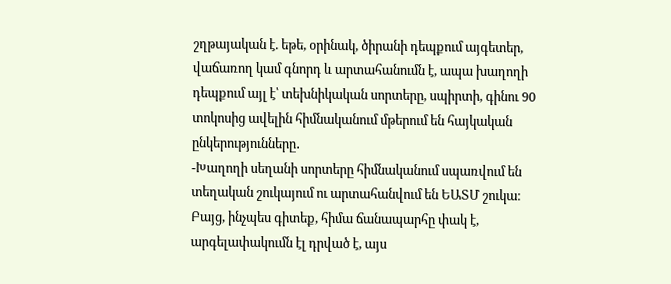շղթայական է. եթե, օրինակ, ծիրանի դեպքում այգետեր, վաճառող կամ գնորդ և արտահանումն է, ապա խաղողի դեպքում այլ է՝ տեխնիկական սորտերը, սպիրտի, գինու 90 տոկոսից ավելին հիմնականում մթերում են հայկական ընկերությունները․
-Խաղողի սեղանի սորտերը հիմնականում սպառվում են տեղական շուկայում ու արտահանվում են ԵԱՏՄ շուկա։ Բայց, ինչպես գիտեք, հիմա ճանապարհը փակ է, արգելափակումն էլ դրված է, այս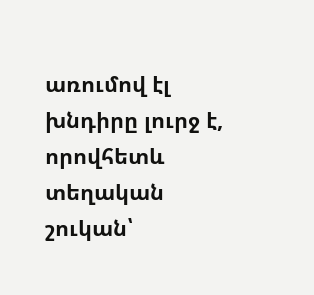առումով էլ խնդիրը լուրջ է, որովհետև տեղական շուկան՝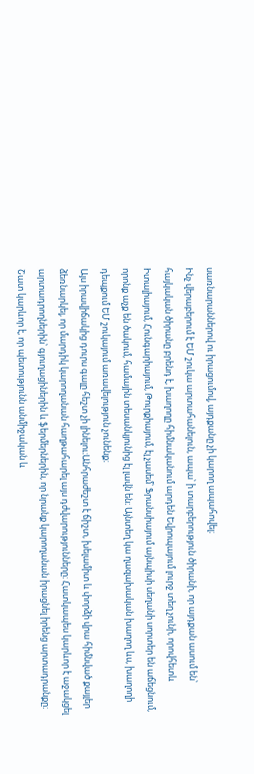սառնարաններով ու իրացումով, այդքանը չի կարող ապահովել։
Ինչ վերաբերում է ԵՄ շուկա արտահանելուն, ապա՝ ի տարբերություն ծիրանի, որ այդքան ասում են՝ հայկական ծիրանը բրենդ է, խաղողը հիմնականում արդեն Եվրոպայում լուրջ տեղ չունի, որովհետև Իտալիայում, Հունգարիայում, Թուրքիայում, էլ չասեմ՝ Ֆրանսիայում այնպիսի սեղանի սորտեր են աճեցնում, որոնք աչք են ծակում, համային տեսանկյունից էլ լավն են։ Այնտեղ կա ղազախական խաղող ևս, խաղողի դեպքում ԵՄ շուկայում առավելություն չունենք։
Այս իրավիճակից դուրս գալը հեշտ չի լինելու։Անհրաժեշտ է ճիշտ, խելամիտ և փորձի վրա հիմնված քայլեր ձեռնարկել, որ մարդիկ կարողանան հաղթահարել այս դժվարությունները։ Հատկապես կարևոր է աջակցել արտադրողներին՝ գյուղացիներին և ֆերմերներին, որ նրանք կարողանան իրացնել իրենց արտադրանքը։ Շատ կարևոր է, որ պետությունն անմիջական և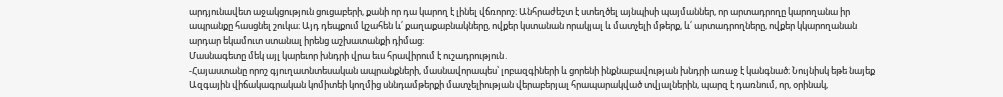արդյունավետ աջակցություն ցուցաբերի, քանի որ դա կարող է լինել վճռորոշ։ Անհրաժեշտ է ստեղծել այնպիսի պայմաններ, որ արտադրողը կարողանա իր ապրանքը հասցնել շուկա։ Այդ դեպքում կշահեն և՛ քաղաքաբնակները, ովքեր կստանան որակյալ և մատչելի մթերք, և՛ արտադրողները, ովքեր կկարողանան արդար եկամուտ ստանալ իրենց աշխատանքի դիմաց:
Մասնագետը մեկ այլ կարեւոր խնդրի վրա եւս հրավիրում է ուշադրություն․
-Հայաստանը որոշ գյուղատնտեսական ապրանքների, մասնավորապես՝ լոբազգիների և ցորենի ինքնաբավության խնդրի առաջ է կանգնած։ Նույնիսկ եթե նայեք Ազգային վիճակագրական կոմիտեի կողմից սննդամթերքի մատչելիության վերաբերյալ հրապարակված տվյալներին, պարզ է դառնում, որ, օրինակ,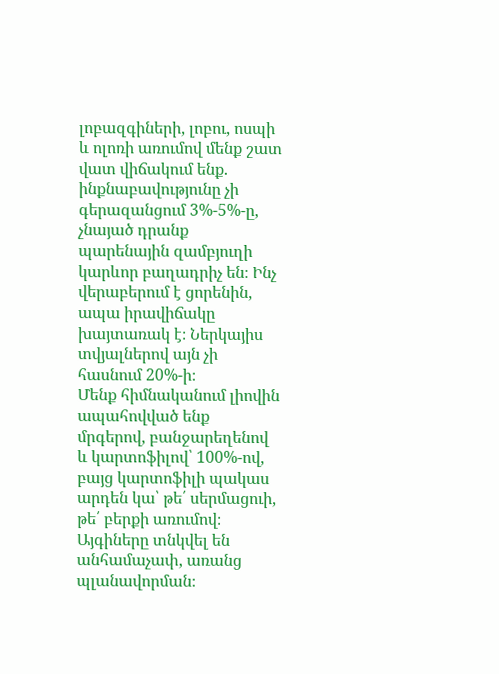լոբազգիների, լոբու, ոսպի և ոլոռի առումով մենք շատ վատ վիճակում ենք. ինքնաբավությունը չի գերազանցում 3%-5%-ը, չնայած դրանք պարենային զամբյուղի կարևոր բաղադրիչ են։ Ինչ վերաբերում է ցորենին, ապա իրավիճակը խայտառակ է։ Ներկայիս տվյալներով այն չի հասնում 20%-ի։
Մենք հիմնականում լիովին ապահովված ենք մրգերով, բանջարեղենով և կարտոֆիլով՝ 100%-ով, բայց կարտոֆիլի պակաս արդեն կա՝ թե՛ սերմացուի, թե՛ բերքի առումով։ Այգիները տնկվել են անհամաչափ, առանց պլանավորման։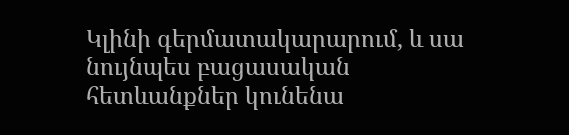Կլինի գերմատակարարում, և սա նույնպես բացասական հետևանքներ կունենա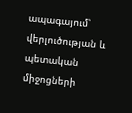ապագայում՝ վերլուծության և պետական միջոցների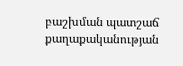բաշխման պատշաճ քաղաքականության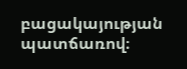բացակայության պատճառով։